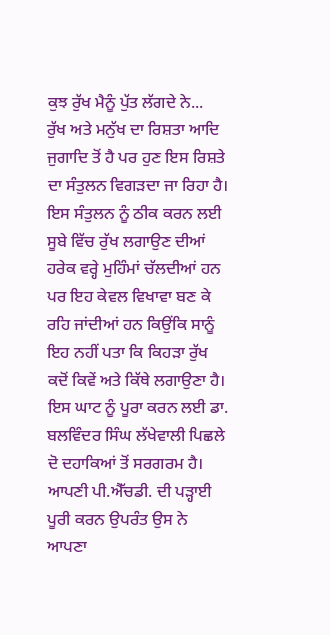ਕੁਝ ਰੁੱਖ ਮੈਨੂੰ ਪੁੱਤ ਲੱਗਦੇ ਨੇ...
ਰੁੱਖ ਅਤੇ ਮਨੁੱਖ ਦਾ ਰਿਸ਼ਤਾ ਆਦਿ ਜੁਗਾਦਿ ਤੋਂ ਹੈ ਪਰ ਹੁਣ ਇਸ ਰਿਸ਼ਤੇ ਦਾ ਸੰਤੁਲਨ ਵਿਗੜਦਾ ਜਾ ਰਿਹਾ ਹੈ। ਇਸ ਸੰਤੁਲਨ ਨੂੰ ਠੀਕ ਕਰਨ ਲਈ ਸੂਬੇ ਵਿੱਚ ਰੁੱਖ ਲਗਾਉਣ ਦੀਆਂ ਹਰੇਕ ਵਰ੍ਹੇ ਮੁਹਿੰਮਾਂ ਚੱਲਦੀਆਂ ਹਨ ਪਰ ਇਹ ਕੇਵਲ ਵਿਖਾਵਾ ਬਣ ਕੇ ਰਹਿ ਜਾਂਦੀਆਂ ਹਨ ਕਿਉਂਕਿ ਸਾਨੂੰ ਇਹ ਨਹੀਂ ਪਤਾ ਕਿ ਕਿਹੜਾ ਰੁੱਖ ਕਦੋਂ ਕਿਵੇਂ ਅਤੇ ਕਿੱਥੇ ਲਗਾਉਣਾ ਹੈ।
ਇਸ ਘਾਟ ਨੂੰ ਪੂਰਾ ਕਰਨ ਲਈ ਡਾ. ਬਲਵਿੰਦਰ ਸਿੰਘ ਲੱਖੇਵਾਲੀ ਪਿਛਲੇ ਦੋ ਦਹਾਕਿਆਂ ਤੋਂ ਸਰਗਰਮ ਹੈ। ਆਪਣੀ ਪੀ.ਐੱਚਡੀ. ਦੀ ਪੜ੍ਹਾਈ ਪੂਰੀ ਕਰਨ ਉਪਰੰਤ ਉਸ ਨੇ ਆਪਣਾ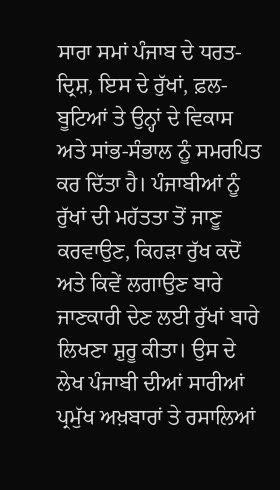ਸਾਰਾ ਸਮਾਂ ਪੰਜਾਬ ਦੇ ਧਰਤ-ਦ੍ਰਿਸ਼, ਇਸ ਦੇ ਰੁੱਖਾਂ, ਫ਼ਲ-ਬੂਟਿਆਂ ਤੇ ਉਨ੍ਹਾਂ ਦੇ ਵਿਕਾਸ ਅਤੇ ਸਾਂਭ-ਸੰਭਾਲ ਨੂੰ ਸਮਰਪਿਤ ਕਰ ਦਿੱਤਾ ਹੈ। ਪੰਜਾਬੀਆਂ ਨੂੰ ਰੁੱਖਾਂ ਦੀ ਮਹੱਤਤਾ ਤੋਂ ਜਾਣੂ ਕਰਵਾਉਣ, ਕਿਹੜਾ ਰੁੱਖ ਕਦੋਂ ਅਤੇ ਕਿਵੇਂ ਲਗਾਉਣ ਬਾਰੇ ਜਾਣਕਾਰੀ ਦੇਣ ਲਈ ਰੁੱਖਾਂ ਬਾਰੇ ਲਿਖਣਾ ਸ਼ੁਰੂ ਕੀਤਾ। ਉਸ ਦੇ ਲੇਖ ਪੰਜਾਬੀ ਦੀਆਂ ਸਾਰੀਆਂ ਪ੍ਰਮੁੱਖ ਅਖ਼ਬਾਰਾਂ ਤੇ ਰਸਾਲਿਆਂ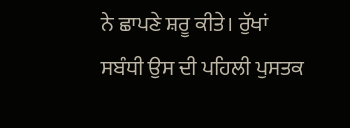ਨੇ ਛਾਪਣੇ ਸ਼ਰੂ ਕੀਤੇ। ਰੁੱਖਾਂ ਸਬੰਧੀ ਉਸ ਦੀ ਪਹਿਲੀ ਪੁਸਤਕ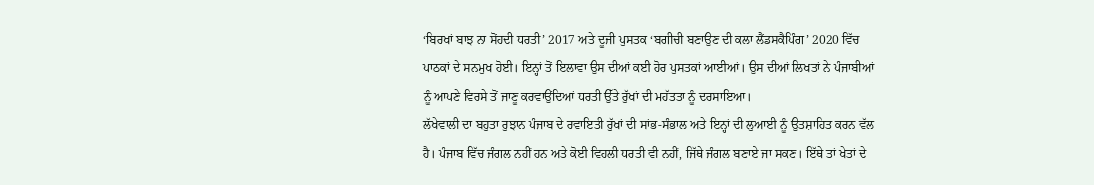‘ਬਿਰਖਾਂ ਬਾਝ ਨਾ ਸੋਂਹਦੀ ਧਰਤੀ’ 2017 ਅਤੇ ਦੂਜੀ ਪੁਸਤਕ ‘ਬਗੀਚੀ ਬਣਾਉਣ ਦੀ ਕਲਾ ਲੈਂਡਸਕੈਪਿੰਗ’ 2020 ਵਿੱਚ ਪਾਠਕਾਂ ਦੇ ਸਨਮੁਖ ਹੋਈ। ਇਨ੍ਹਾਂ ਤੋਂ ਇਲਾਵਾ ਉਸ ਦੀਆਂ ਕਈ ਹੋਰ ਪੁਸਤਕਾਂ ਆਈਆਂ। ਉਸ ਦੀਆਂ ਲਿਖਤਾਂ ਨੇ ਪੰਜਾਬੀਆਂ ਨੂੰ ਆਪਣੇ ਵਿਰਸੇ ਤੋਂ ਜਾਣੂ ਕਰਵਾਉਂਦਿਆਂ ਧਰਤੀ ਉੱਤੇ ਰੁੱਖਾਂ ਦੀ ਮਹੱਤਤਾ ਨੂੰ ਦਰਸਾਇਆ।
ਲੱਖੇਵਾਲੀ ਦਾ ਬਹੁਤਾ ਰੁਝਾਨ ਪੰਜਾਬ ਦੇ ਰਵਾਇਤੀ ਰੁੱਖਾਂ ਦੀ ਸਾਂਭ-ਸੰਭਾਲ ਅਤੇ ਇਨ੍ਹਾਂ ਦੀ ਲੁਆਈ ਨੂੰ ਉਤਸ਼ਾਹਿਤ ਕਰਨ ਵੱਲ ਹੈ। ਪੰਜਾਬ ਵਿੱਚ ਜੰਗਲ ਨਹੀਂ ਹਨ ਅਤੇ ਕੋਈ ਵਿਹਲੀ ਧਰਤੀ ਵੀ ਨਹੀਂ, ਜਿੱਥੇ ਜੰਗਲ ਬਣਾਏ ਜਾ ਸਕਣ। ਇੱਥੇ ਤਾਂ ਖੇਤਾਂ ਦੇ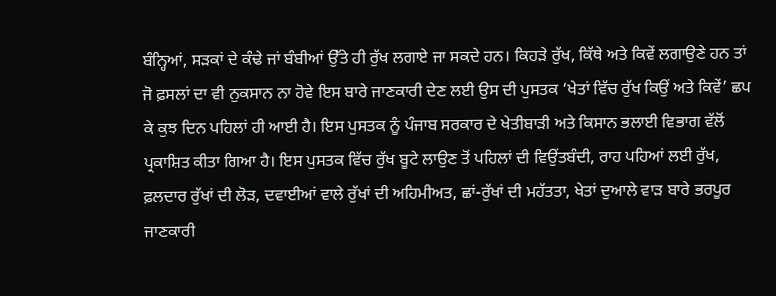ਬੰਨ੍ਹਿਆਂ, ਸੜਕਾਂ ਦੇ ਕੰਢੇ ਜਾਂ ਬੰਬੀਆਂ ਉੱਤੇ ਹੀ ਰੁੱਖ ਲਗਾਏ ਜਾ ਸਕਦੇ ਹਨ। ਕਿਹੜੇ ਰੁੱਖ, ਕਿੱਥੇ ਅਤੇ ਕਿਵੇਂ ਲਗਾਉਣੇ ਹਨ ਤਾਂ ਜੋ ਫ਼ਸਲਾਂ ਦਾ ਵੀ ਨੁਕਸਾਨ ਨਾ ਹੋਵੇ ਇਸ ਬਾਰੇ ਜਾਣਕਾਰੀ ਦੇਣ ਲਈ ਉਸ ਦੀ ਪੁਸਤਕ ‘ਖੇਤਾਂ ਵਿੱਚ ਰੁੱਖ ਕਿਉਂ ਅਤੇ ਕਿਵੇਂ’ ਛਪ ਕੇ ਕੁਝ ਦਿਨ ਪਹਿਲਾਂ ਹੀ ਆਈ ਹੈ। ਇਸ ਪੁਸਤਕ ਨੂੰ ਪੰਜਾਬ ਸਰਕਾਰ ਦੇ ਖੇਤੀਬਾੜੀ ਅਤੇ ਕਿਸਾਨ ਭਲਾਈ ਵਿਭਾਗ ਵੱਲੋਂ ਪ੍ਰਕਾਸ਼ਿਤ ਕੀਤਾ ਗਿਆ ਹੈ। ਇਸ ਪੁਸਤਕ ਵਿੱਚ ਰੁੱਖ ਬੂਟੇ ਲਾਉਣ ਤੋਂ ਪਹਿਲਾਂ ਦੀ ਵਿਉਂਤਬੰਦੀ, ਰਾਹ ਪਹਿਆਂ ਲਈ ਰੁੱਖ, ਫ਼ਲਦਾਰ ਰੁੱਖਾਂ ਦੀ ਲੋੜ, ਦਵਾਈਆਂ ਵਾਲੇ ਰੁੱਖਾਂ ਦੀ ਅਹਿਮੀਅਤ, ਛਾਂ-ਰੁੱਖਾਂ ਦੀ ਮਹੱਤਤਾ, ਖੇਤਾਂ ਦੁਆਲੇ ਵਾੜ ਬਾਰੇ ਭਰਪੂਰ ਜਾਣਕਾਰੀ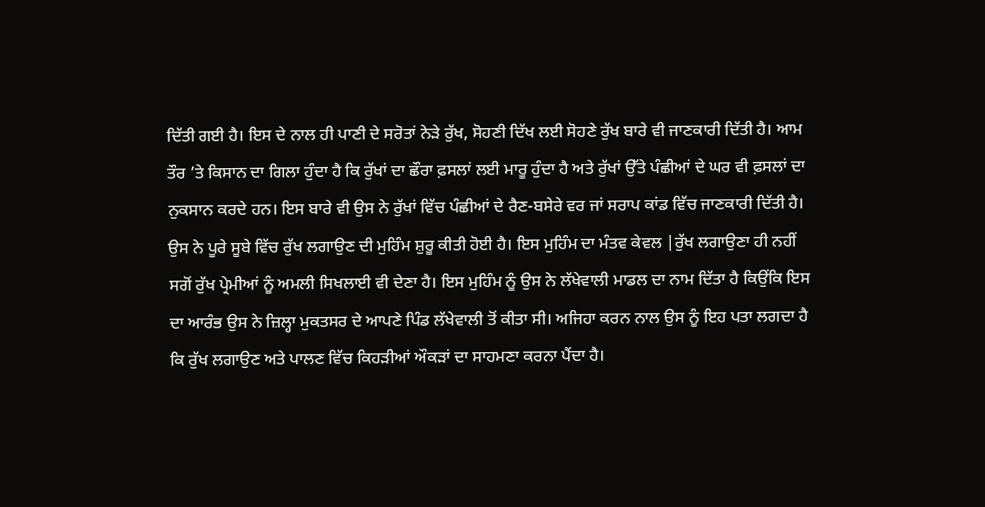ਦਿੱਤੀ ਗਈ ਹੈ। ਇਸ ਦੇ ਨਾਲ ਹੀ ਪਾਣੀ ਦੇ ਸਰੋਤਾਂ ਨੇੜੇ ਰੁੱਖ, ਸੋਹਣੀ ਦਿੱਖ ਲਈ ਸੋਹਣੇ ਰੁੱਖ ਬਾਰੇ ਵੀ ਜਾਣਕਾਰੀ ਦਿੱਤੀ ਹੈ। ਆਮ ਤੌਰ ’ਤੇ ਕਿਸਾਨ ਦਾ ਗਿਲਾ ਹੁੰਦਾ ਹੈ ਕਿ ਰੁੱਖਾਂ ਦਾ ਛੌਰਾ ਫ਼ਸਲਾਂ ਲਈ ਮਾਰੂ ਹੁੰਦਾ ਹੈ ਅਤੇ ਰੁੱਖਾਂ ਉੱਤੇ ਪੰਛੀਆਂ ਦੇ ਘਰ ਵੀ ਫ਼ਸਲਾਂ ਦਾ ਨੁਕਸਾਨ ਕਰਦੇ ਹਨ। ਇਸ ਬਾਰੇ ਵੀ ਉਸ ਨੇ ਰੁੱਖਾਂ ਵਿੱਚ ਪੰਛੀਆਂ ਦੇ ਰੈਣ-ਬਸੇਰੇ ਵਰ ਜਾਂ ਸਰਾਪ ਕਾਂਡ ਵਿੱਚ ਜਾਣਕਾਰੀ ਦਿੱਤੀ ਹੈ।
ਉਸ ਨੇ ਪੂਰੇ ਸੂਬੇ ਵਿੱਚ ਰੁੱਖ ਲਗਾਉਣ ਦੀ ਮੁਹਿੰਮ ਸ਼ੁਰੂ ਕੀਤੀ ਹੋਈ ਹੈ। ਇਸ ਮੁਹਿੰਮ ਦਾ ਮੰਤਵ ਕੇਵਲ |ਰੁੱਖ ਲਗਾਉਣਾ ਹੀ ਨਹੀਂ ਸਗੋਂ ਰੁੱਖ ਪ੍ਰੇਮੀਆਂ ਨੂੰ ਅਮਲੀ ਸਿਖਲਾਈ ਵੀ ਦੇਣਾ ਹੈ। ਇਸ ਮੁਹਿੰਮ ਨੂੰ ਉਸ ਨੇ ਲੱਖੇਵਾਲੀ ਮਾਡਲ ਦਾ ਨਾਮ ਦਿੱਤਾ ਹੈ ਕਿਉਂਕਿ ਇਸ ਦਾ ਆਰੰਭ ਉਸ ਨੇ ਜ਼ਿਲ੍ਹਾ ਮੁਕਤਸਰ ਦੇ ਆਪਣੇ ਪਿੰਡ ਲੱਖੇਵਾਲੀ ਤੋਂ ਕੀਤਾ ਸੀ। ਅਜਿਹਾ ਕਰਨ ਨਾਲ ਉਸ ਨੂੰ ਇਹ ਪਤਾ ਲਗਦਾ ਹੈ ਕਿ ਰੁੱਖ ਲਗਾਉਣ ਅਤੇ ਪਾਲਣ ਵਿੱਚ ਕਿਹੜੀਆਂ ਔਕੜਾਂ ਦਾ ਸਾਹਮਣਾ ਕਰਨਾ ਪੈਂਦਾ ਹੈ।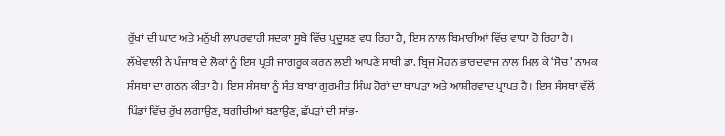ਰੁੱਖਾਂ ਦੀ ਘਾਟ ਅਤੇ ਮਨੁੱਖੀ ਲਾਪਰਵਾਹੀ ਸਦਕਾ ਸੂਬੇ ਵਿੱਚ ਪ੍ਰਦੂਸ਼ਣ ਵਧ ਰਿਹਾ ਹੈ, ਇਸ ਨਾਲ ਬਿਮਾਰੀਆਂ ਵਿੱਚ ਵਾਧਾ ਹੋ ਰਿਹਾ ਹੈ। ਲੱਖੇਵਾਲੀ ਨੇ ਪੰਜਾਬ ਦੇ ਲੋਕਾਂ ਨੂੰ ਇਸ ਪ੍ਰਤੀ ਜਾਗਰੂਕ ਕਰਨ ਲਈ ਆਪਣੇ ਸਾਥੀ ਡਾ. ਬ੍ਰਿਜ ਮੋਹਨ ਭਾਰਦਵਾਜ ਨਾਲ ਮਿਲ ਕੇ ‘ਸੋਚ’ ਨਾਮਕ ਸੰਸਥਾ ਦਾ ਗਠਨ ਕੀਤਾ ਹੈ। ਇਸ ਸੰਸਥਾ ਨੂੰ ਸੰਤ ਬਾਬਾ ਗੁਰਮੀਤ ਸਿੰਘ ਹੋਰਾਂ ਦਾ ਥਾਪੜਾ ਅਤੇ ਆਸ਼ੀਰਵਾਦ ਪ੍ਰਾਪਤ ਹੈ। ਇਸ ਸੰਸਥਾ ਵੱਲੋਂ ਪਿੰਡਾਂ ਵਿੱਚ ਰੁੱਖ ਲਗਾਉਣ, ਬਗੀਚੀਆਂ ਬਣਾਉਣ, ਛੱਪੜਾਂ ਦੀ ਸਾਂਭ-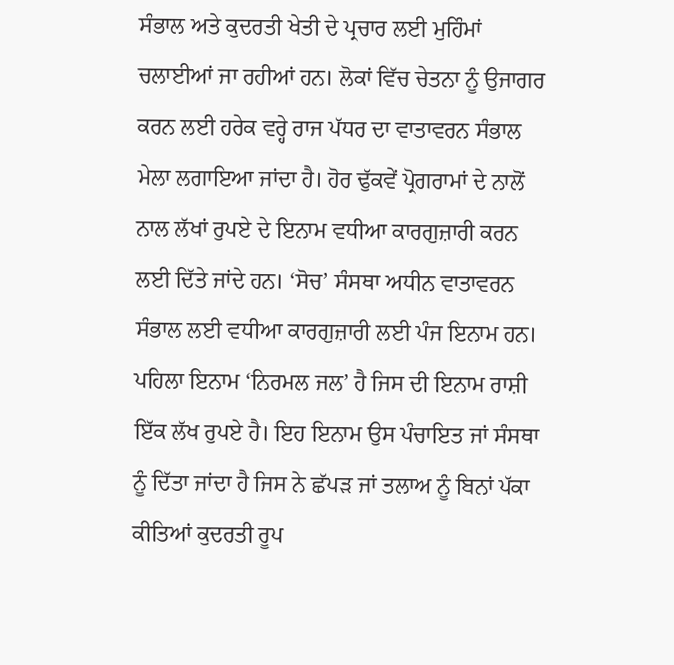ਸੰਭਾਲ ਅਤੇ ਕੁਦਰਤੀ ਖੇਤੀ ਦੇ ਪ੍ਰਚਾਰ ਲਈ ਮੁਹਿੰਮਾਂ ਚਲਾਈਆਂ ਜਾ ਰਹੀਆਂ ਹਨ। ਲੋਕਾਂ ਵਿੱਚ ਚੇਤਨਾ ਨੂੰ ਉਜਾਗਰ ਕਰਨ ਲਈ ਹਰੇਕ ਵਰ੍ਹੇ ਰਾਜ ਪੱਧਰ ਦਾ ਵਾਤਾਵਰਨ ਸੰਭਾਲ ਮੇਲਾ ਲਗਾਇਆ ਜਾਂਦਾ ਹੈ। ਹੋਰ ਢੁੱਕਵੇਂ ਪ੍ਰੋਗਰਾਮਾਂ ਦੇ ਨਾਲੋਂ ਨਾਲ ਲੱਖਾਂ ਰੁਪਏ ਦੇ ਇਨਾਮ ਵਧੀਆ ਕਾਰਗੁਜ਼ਾਰੀ ਕਰਨ ਲਈ ਦਿੱਤੇ ਜਾਂਦੇ ਹਨ। ‘ਸੋਚ’ ਸੰਸਥਾ ਅਧੀਨ ਵਾਤਾਵਰਨ ਸੰਭਾਲ ਲਈ ਵਧੀਆ ਕਾਰਗੁਜ਼ਾਰੀ ਲਈ ਪੰਜ ਇਨਾਮ ਹਨ। ਪਹਿਲਾ ਇਨਾਮ ‘ਨਿਰਮਲ ਜਲ’ ਹੈ ਜਿਸ ਦੀ ਇਨਾਮ ਰਾਸ਼ੀ ਇੱਕ ਲੱਖ ਰੁਪਏ ਹੈ। ਇਹ ਇਨਾਮ ਉਸ ਪੰਚਾਇਤ ਜਾਂ ਸੰਸਥਾ ਨੂੰ ਦਿੱਤਾ ਜਾਂਦਾ ਹੈ ਜਿਸ ਨੇ ਛੱਪੜ ਜਾਂ ਤਲਾਅ ਨੂੰ ਬਿਨਾਂ ਪੱਕਾ ਕੀਤਿਆਂ ਕੁਦਰਤੀ ਰੂਪ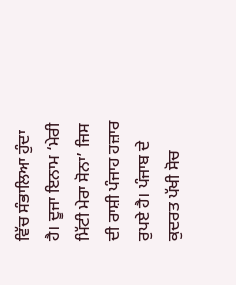ਵਿੱਚ ਸੰਭਾਲਿਆ ਹੁੰਦਾ ਹੈ। ਦੂਜਾ ਇਨਾਮ ‘ਮੇਰੀ ਮਿੱਟੀ ਮੇਰਾ ਸੋਨਾ’ ਜਿਸ ਦੀ ਰਾਸ਼ੀ ਪੰਜਾਹ ਹਜ਼ਾਰ ਰੁਪਏ ਹੈ। ਪੰਜਾਬ ਦੇ ਕੁਦਰਤ ਪੱਖੀ ਸੋਚ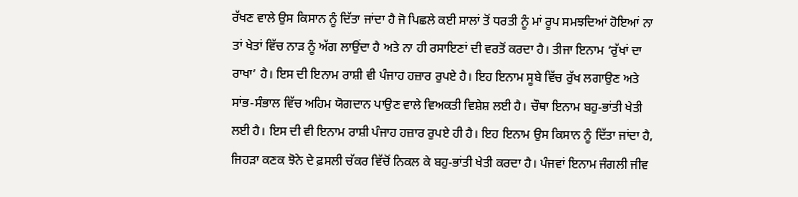ਰੱਖਣ ਵਾਲੇ ਉਸ ਕਿਸਾਨ ਨੂੰ ਦਿੱਤਾ ਜਾਂਦਾ ਹੈ ਜੋ ਪਿਛਲੇ ਕਈ ਸਾਲਾਂ ਤੋਂ ਧਰਤੀ ਨੂੰ ਮਾਂ ਰੂਪ ਸਮਝਦਿਆਂ ਹੋਇਆਂ ਨਾ ਤਾਂ ਖੇਤਾਂ ਵਿੱਚ ਨਾੜ ਨੂੰ ਅੱਗ ਲਾਉਂਦਾ ਹੈ ਅਤੇ ਨਾ ਹੀ ਰਸਾਇਣਾਂ ਦੀ ਵਰਤੋਂ ਕਰਦਾ ਹੈ। ਤੀਜਾ ਇਨਾਮ ‘ਰੁੱਖਾਂ ਦਾ ਰਾਖਾ’ ਹੈ। ਇਸ ਦੀ ਇਨਾਮ ਰਾਸ਼ੀ ਵੀ ਪੰਜਾਹ ਹਜ਼ਾਰ ਰੁਪਏ ਹੈ। ਇਹ ਇਨਾਮ ਸੂਬੇ ਵਿੱਚ ਰੁੱਖ ਲਗਾਉਣ ਅਤੇ ਸਾਂਭ-ਸੰਭਾਲ ਵਿੱਚ ਅਹਿਮ ਯੋਗਦਾਨ ਪਾਉਣ ਵਾਲੇ ਵਿਅਕਤੀ ਵਿਸ਼ੇਸ਼ ਲਈ ਹੈ। ਚੌਥਾ ਇਨਾਮ ਬਹੁ-ਭਾਂਤੀ ਖੇਤੀ ਲਈ ਹੈ। ਇਸ ਦੀ ਵੀ ਇਨਾਮ ਰਾਸ਼ੀ ਪੰਜਾਹ ਹਜ਼ਾਰ ਰੁਪਏ ਹੀ ਹੈ। ਇਹ ਇਨਾਮ ਉਸ ਕਿਸਾਨ ਨੂੰ ਦਿੱਤਾ ਜਾਂਦਾ ਹੈ, ਜਿਹੜਾ ਕਣਕ ਝੋਨੇ ਦੇ ਫ਼ਸਲੀ ਚੱਕਰ ਵਿੱਚੋਂ ਨਿਕਲ ਕੇ ਬਹੁ-ਭਾਂਤੀ ਖੇਤੀ ਕਰਦਾ ਹੈ। ਪੰਜਵਾਂ ਇਨਾਮ ਜੰਗਲੀ ਜੀਵ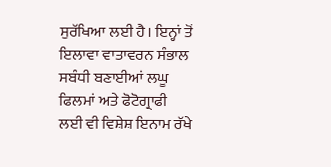ਸੁਰੱਖਿਆ ਲਈ ਹੈ। ਇਨ੍ਹਾਂ ਤੋਂ ਇਲਾਵਾ ਵਾਤਾਵਰਨ ਸੰਭਾਲ ਸਬੰਧੀ ਬਣਾਈਆਂ ਲਘੂ ਫਿਲਮਾਂ ਅਤੇ ਫੋਟੋਗ੍ਰਾਫੀ ਲਈ ਵੀ ਵਿਸ਼ੇਸ਼ ਇਨਾਮ ਰੱਖੇ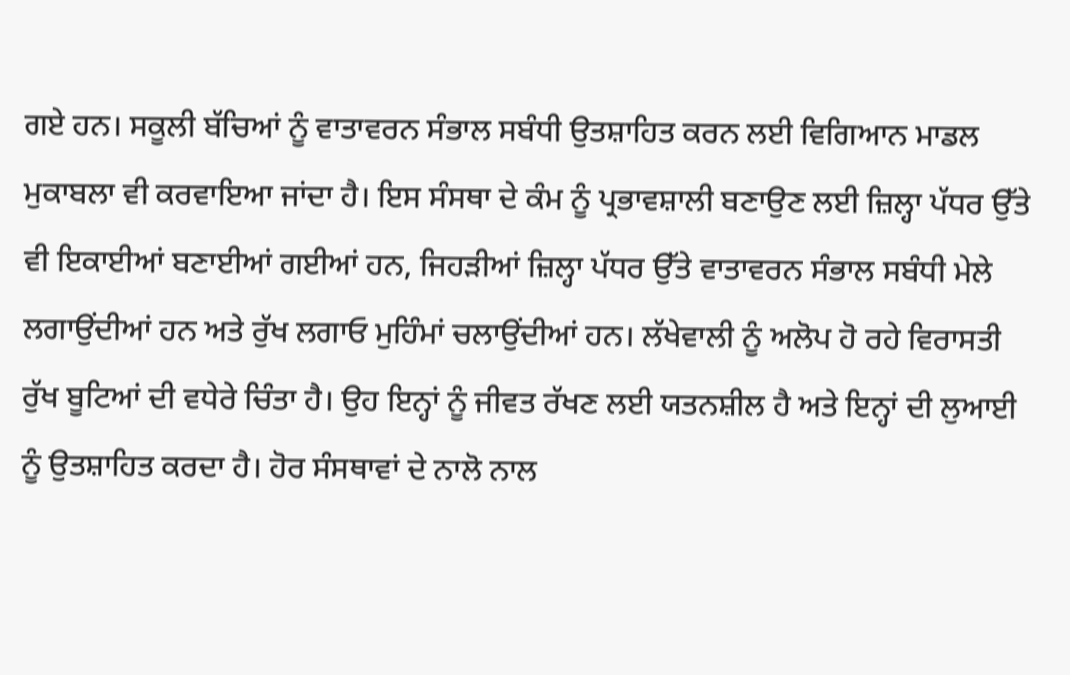ਗਏ ਹਨ। ਸਕੂਲੀ ਬੱਚਿਆਂ ਨੂੰ ਵਾਤਾਵਰਨ ਸੰਭਾਲ ਸਬੰਧੀ ਉਤਸ਼ਾਹਿਤ ਕਰਨ ਲਈ ਵਿਗਿਆਨ ਮਾਡਲ ਮੁਕਾਬਲਾ ਵੀ ਕਰਵਾਇਆ ਜਾਂਦਾ ਹੈ। ਇਸ ਸੰਸਥਾ ਦੇ ਕੰਮ ਨੂੰ ਪ੍ਰਭਾਵਸ਼ਾਲੀ ਬਣਾਉਣ ਲਈ ਜ਼ਿਲ੍ਹਾ ਪੱਧਰ ਉੱਤੇ ਵੀ ਇਕਾਈਆਂ ਬਣਾਈਆਂ ਗਈਆਂ ਹਨ, ਜਿਹੜੀਆਂ ਜ਼ਿਲ੍ਹਾ ਪੱਧਰ ਉੱਤੇ ਵਾਤਾਵਰਨ ਸੰਭਾਲ ਸਬੰਧੀ ਮੇਲੇ ਲਗਾਉਂਦੀਆਂ ਹਨ ਅਤੇ ਰੁੱਖ ਲਗਾਓ ਮੁਹਿੰਮਾਂ ਚਲਾਉਂਦੀਆਂ ਹਨ। ਲੱਖੇਵਾਲੀ ਨੂੰ ਅਲੋਪ ਹੋ ਰਹੇ ਵਿਰਾਸਤੀ ਰੁੱਖ ਬੂਟਿਆਂ ਦੀ ਵਧੇਰੇ ਚਿੰਤਾ ਹੈ। ਉਹ ਇਨ੍ਹਾਂ ਨੂੰ ਜੀਵਤ ਰੱਖਣ ਲਈ ਯਤਨਸ਼ੀਲ ਹੈ ਅਤੇ ਇਨ੍ਹਾਂ ਦੀ ਲੁਆਈ ਨੂੰ ਉਤਸ਼ਾਹਿਤ ਕਰਦਾ ਹੈ। ਹੋਰ ਸੰਸਥਾਵਾਂ ਦੇ ਨਾਲੋ ਨਾਲ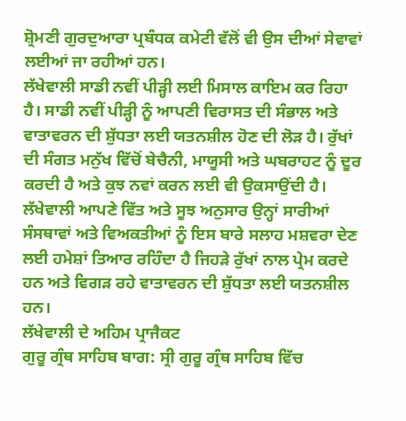ਸ਼੍ਰੋਮਣੀ ਗੁਰਦੁਆਰਾ ਪ੍ਰਬੰਧਕ ਕਮੇਟੀ ਵੱਲੋਂ ਵੀ ਉਸ ਦੀਆਂ ਸੇਵਾਵਾਂ ਲਈਆਂ ਜਾ ਰਹੀਆਂ ਹਨ।
ਲੱਖੇਵਾਲੀ ਸਾਡੀ ਨਵੀਂ ਪੀੜ੍ਹੀ ਲਈ ਮਿਸਾਲ ਕਾਇਮ ਕਰ ਰਿਹਾ ਹੈ। ਸਾਡੀ ਨਵੀਂ ਪੀੜ੍ਹੀ ਨੂੰ ਆਪਣੀ ਵਿਰਾਸਤ ਦੀ ਸੰਭਾਲ ਅਤੇ ਵਾਤਾਵਰਨ ਦੀ ਸ਼ੁੱਧਤਾ ਲਈ ਯਤਨਸ਼ੀਲ ਹੋਣ ਦੀ ਲੋੜ ਹੈ। ਰੁੱਖਾਂ ਦੀ ਸੰਗਤ ਮਨੁੱਖ ਵਿੱਚੋਂ ਬੇਚੈਨੀ, ਮਾਯੂਸੀ ਅਤੇ ਘਬਰਾਹਟ ਨੂੰ ਦੂਰ ਕਰਦੀ ਹੈ ਅਤੇ ਕੁਝ ਨਵਾਂ ਕਰਨ ਲਈ ਵੀ ਉਕਸਾਉਂਦੀ ਹੈ। ਲੱਖੇਵਾਲੀ ਆਪਣੇ ਵਿੱਤ ਅਤੇ ਸੂਝ ਅਨੁਸਾਰ ਉਨ੍ਹਾਂ ਸਾਰੀਆਂ ਸੰਸਥਾਵਾਂ ਅਤੇ ਵਿਅਕਤੀਆਂ ਨੂੰ ਇਸ ਬਾਰੇ ਸਲਾਹ ਮਸ਼ਵਰਾ ਦੇਣ ਲਈ ਹਮੇਸ਼ਾਂ ਤਿਆਰ ਰਹਿੰਦਾ ਹੈ ਜਿਹੜੇ ਰੁੱਖਾਂ ਨਾਲ ਪ੍ਰੇਮ ਕਰਦੇ ਹਨ ਅਤੇ ਵਿਗੜ ਰਹੇ ਵਾਤਾਵਰਨ ਦੀ ਸ਼ੁੱਧਤਾ ਲਈ ਯਤਨਸ਼ੀਲ ਹਨ।
ਲੱਖੇਵਾਲੀ ਦੇ ਅਹਿਮ ਪ੍ਰਾਜੈਕਟ
ਗੁਰੂ ਗ੍ਰੰਥ ਸਾਹਿਬ ਬਾਗ: ਸ੍ਰੀ ਗੁਰੂ ਗ੍ਰੰਥ ਸਾਹਿਬ ਵਿੱਚ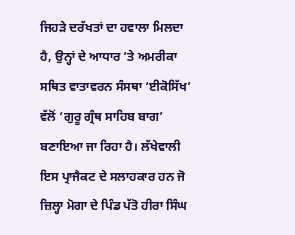ਜਿਹੜੇ ਦਰੱਖਤਾਂ ਦਾ ਹਵਾਲਾ ਮਿਲਦਾ ਹੈ, ਉਨ੍ਹਾਂ ਦੇ ਆਧਾਰ ’ਤੇ ਅਮਰੀਕਾ ਸਥਿਤ ਵਾਤਾਵਰਨ ਸੰਸਥਾ ‘ਈਕੋਸਿੱਖ’ ਵੱਲੋਂ ‘ਗੁਰੂ ਗ੍ਰੰਥ ਸਾਹਿਬ ਬਾਗ’ ਬਣਾਇਆ ਜਾ ਰਿਹਾ ਹੈ। ਲੱਖੇਵਾਲੀ ਇਸ ਪ੍ਰਾਜੈਕਟ ਦੇ ਸਲਾਹਕਾਰ ਹਨ ਜੋ ਜ਼ਿਲ੍ਹਾ ਮੋਗਾ ਦੇ ਪਿੰਡ ਪੱਤੋ ਹੀਰਾ ਸਿੰਘ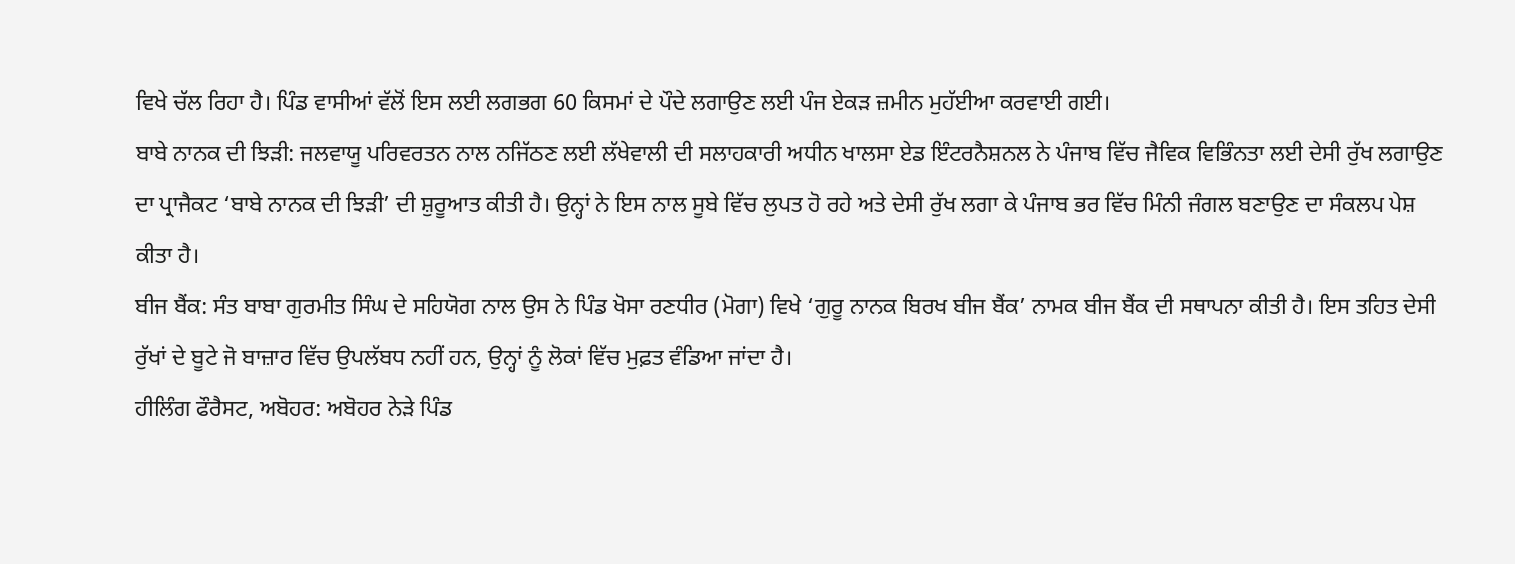ਵਿਖੇ ਚੱਲ ਰਿਹਾ ਹੈ। ਪਿੰਡ ਵਾਸੀਆਂ ਵੱਲੋਂ ਇਸ ਲਈ ਲਗਭਗ 60 ਕਿਸਮਾਂ ਦੇ ਪੌਦੇ ਲਗਾਉਣ ਲਈ ਪੰਜ ਏਕੜ ਜ਼ਮੀਨ ਮੁਹੱਈਆ ਕਰਵਾਈ ਗਈ।
ਬਾਬੇ ਨਾਨਕ ਦੀ ਝਿੜੀ: ਜਲਵਾਯੂ ਪਰਿਵਰਤਨ ਨਾਲ ਨਜਿੱਠਣ ਲਈ ਲੱਖੇਵਾਲੀ ਦੀ ਸਲਾਹਕਾਰੀ ਅਧੀਨ ਖਾਲਸਾ ਏਡ ਇੰਟਰਨੈਸ਼ਨਲ ਨੇ ਪੰਜਾਬ ਵਿੱਚ ਜੈਵਿਕ ਵਿਭਿੰਨਤਾ ਲਈ ਦੇਸੀ ਰੁੱਖ ਲਗਾਉਣ ਦਾ ਪ੍ਰਾਜੈਕਟ ‘ਬਾਬੇ ਨਾਨਕ ਦੀ ਝਿੜੀ’ ਦੀ ਸ਼ੁਰੂਆਤ ਕੀਤੀ ਹੈ। ਉਨ੍ਹਾਂ ਨੇ ਇਸ ਨਾਲ ਸੂਬੇ ਵਿੱਚ ਲੁਪਤ ਹੋ ਰਹੇ ਅਤੇ ਦੇਸੀ ਰੁੱਖ ਲਗਾ ਕੇ ਪੰਜਾਬ ਭਰ ਵਿੱਚ ਮਿੰਨੀ ਜੰਗਲ ਬਣਾਉਣ ਦਾ ਸੰਕਲਪ ਪੇਸ਼ ਕੀਤਾ ਹੈ।
ਬੀਜ ਬੈਂਕ: ਸੰਤ ਬਾਬਾ ਗੁਰਮੀਤ ਸਿੰਘ ਦੇ ਸਹਿਯੋਗ ਨਾਲ ਉਸ ਨੇ ਪਿੰਡ ਖੋਸਾ ਰਣਧੀਰ (ਮੋਗਾ) ਵਿਖੇ ‘ਗੁਰੂ ਨਾਨਕ ਬਿਰਖ ਬੀਜ ਬੈਂਕ’ ਨਾਮਕ ਬੀਜ ਬੈਂਕ ਦੀ ਸਥਾਪਨਾ ਕੀਤੀ ਹੈ। ਇਸ ਤਹਿਤ ਦੇਸੀ ਰੁੱਖਾਂ ਦੇ ਬੂਟੇ ਜੋ ਬਾਜ਼ਾਰ ਵਿੱਚ ਉਪਲੱਬਧ ਨਹੀਂ ਹਨ, ਉਨ੍ਹਾਂ ਨੂੰ ਲੋਕਾਂ ਵਿੱਚ ਮੁਫ਼ਤ ਵੰਡਿਆ ਜਾਂਦਾ ਹੈ।
ਹੀਲਿੰਗ ਫੌਰੈਸਟ, ਅਬੋਹਰ: ਅਬੋਹਰ ਨੇੜੇ ਪਿੰਡ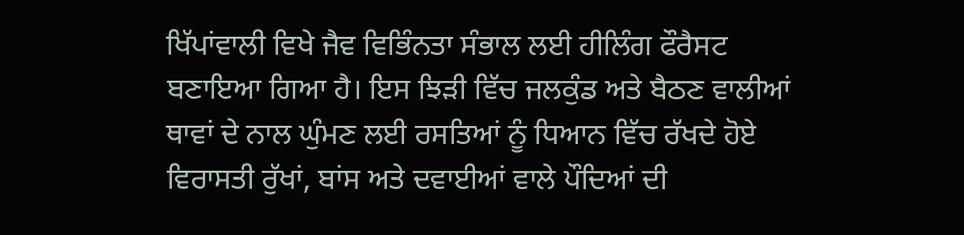ਖਿੱਪਾਂਵਾਲੀ ਵਿਖੇ ਜੈਵ ਵਿਭਿੰਨਤਾ ਸੰਭਾਲ ਲਈ ਹੀਲਿੰਗ ਫੌਰੈਸਟ ਬਣਾਇਆ ਗਿਆ ਹੈ। ਇਸ ਝਿੜੀ ਵਿੱਚ ਜਲਕੁੰਡ ਅਤੇ ਬੈਠਣ ਵਾਲੀਆਂ ਥਾਵਾਂ ਦੇ ਨਾਲ ਘੁੰਮਣ ਲਈ ਰਸਤਿਆਂ ਨੂੰ ਧਿਆਨ ਵਿੱਚ ਰੱਖਦੇ ਹੋਏ ਵਿਰਾਸਤੀ ਰੁੱਖਾਂ, ਬਾਂਸ ਅਤੇ ਦਵਾਈਆਂ ਵਾਲੇ ਪੌਦਿਆਂ ਦੀ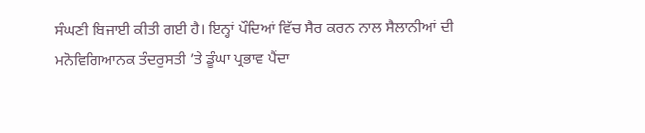ਸੰਘਣੀ ਬਿਜਾਈ ਕੀਤੀ ਗਈ ਹੈ। ਇਨ੍ਹਾਂ ਪੌਦਿਆਂ ਵਿੱਚ ਸੈਰ ਕਰਨ ਨਾਲ ਸੈਲਾਨੀਆਂ ਦੀ ਮਨੋਵਿਗਿਆਨਕ ਤੰਦਰੁਸਤੀ ’ਤੇ ਡੂੰਘਾ ਪ੍ਰਭਾਵ ਪੈਂਦਾ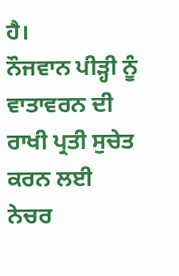ਹੈ।
ਨੌਜਵਾਨ ਪੀੜ੍ਹੀ ਨੂੰ ਵਾਤਾਵਰਨ ਦੀ ਰਾਖੀ ਪ੍ਰਤੀ ਸੁਚੇਤ ਕਰਨ ਲਈ ਨੇਚਰ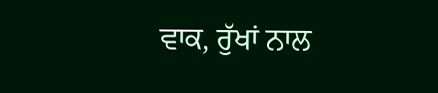ਵਾਕ, ਰੁੱਖਾਂ ਨਾਲ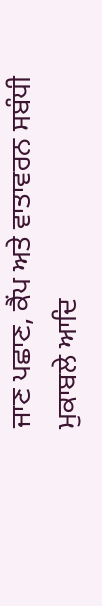ਜਾਣ ਪਛਾਣ, ਕੈਂਪ ਅਤੇ ਵਾਤਾਵਰਨ ਸਬੰਧੀ ਮੁਕਾਬਲੇ ਆਦਿ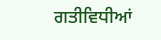ਗਤੀਵਿਧੀਆਂ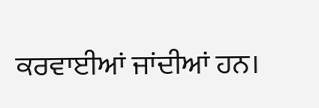ਕਰਵਾਈਆਂ ਜਾਂਦੀਆਂ ਹਨ।